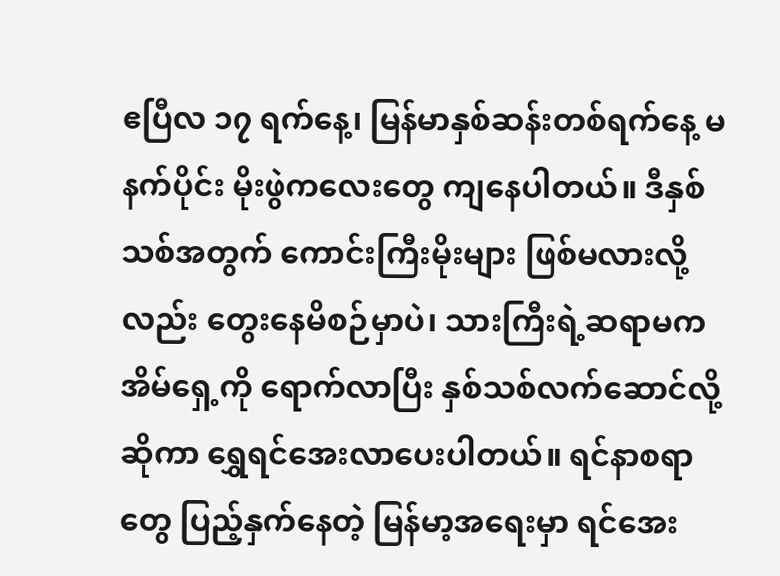ဧပြီလ ၁၇ ရက်နေ့၊ မြန်မာနှစ်ဆန်းတစ်ရက်နေ့ မနက်ပိုင်း မိုးဖွဲကလေးတွေ ကျနေပါတယ်။ ဒီနှစ်သစ်အတွက် ကောင်းကြီးမိုးများ ဖြစ်မလားလို့လည်း တွေးနေမိစဉ်မှာပဲ၊ သားကြီးရဲ့ဆရာမက အိမ်ရှေ့ကို ရောက်လာပြီး နှစ်သစ်လက်ဆောင်လို့ဆိုကာ ရွှေရင်အေးလာပေးပါတယ်။ ရင်နာစရာတွေ ပြည့်နှက်နေတဲ့ မြန်မာ့အရေးမှာ ရင်အေး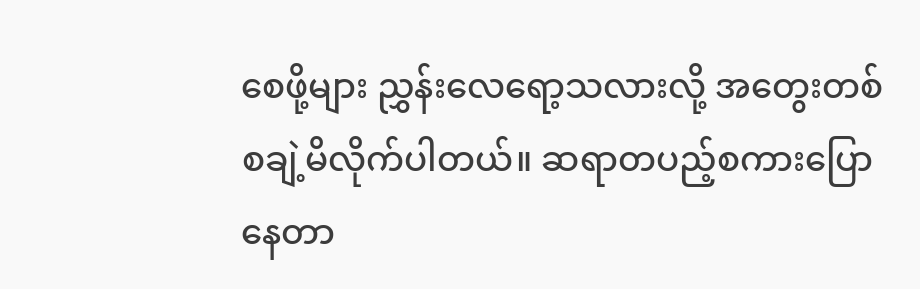စေဖို့များ ညွှန်းလေရော့သလားလို့ အတွေးတစ်စချဲ့မိလိုက်ပါတယ်။ ဆရာတပည့်စကားပြောနေတာ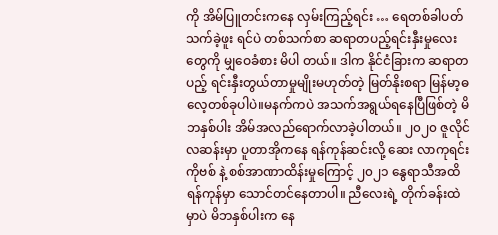ကို အိမ်ပြူတင်းကနေ လှမ်းကြည့်ရင်း … ရေတစ်ခါပတ်သက်ခဲ့ဖူး ရင်ပဲ တစ်သက်စာ ဆရာတပည့်ရင်းနှီးမှုလေး တွေကို မျှဝေခံစား မိပါ တယ်။ ဒါက နိုင်ငံခြားက ဆရာတပည့် ရင်းနှီးတွယ်တာမှုမျိုးမဟုတ်တဲ့ မြတ်နိုးစရာ မြန်မာ့ဓလေ့တစ်ခုပါပဲ။မနက်ကပဲ အသက်အရွယ်ရနေပြီဖြစ်တဲ့ မိဘနှစ်ပါး အိမ်အလည်ရောက်လာခဲ့ပါတယ်။ ၂၀၂၀ ဇူလိုင်လဆန်းမှာ ပူတာအိုကနေ ရန်ကုန်ဆင်းလို့ ဆေး လာကုရင်း ကိုဗစ် နဲ့ စစ်အာဏာထိန်းမှုကြောင့် ၂၀၂၁ နွေရာသီအထိ ရန်ကုန်မှာ သောင်တင်နေတာပါ။ ညီလေးရဲ့ တိုက်ခန်းထဲ မှာပဲ မိဘနှစ်ပါးက နေ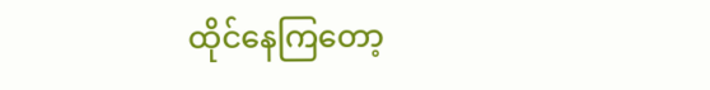ထိုင်နေကြတော့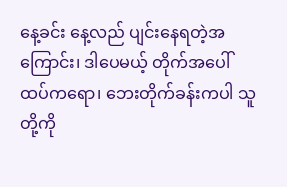နေ့ခင်း နေ့လည် ပျင်းနေရတဲ့အကြောင်း၊ ဒါပေမယ့် တိုက်အပေါ် ထပ်ကရော၊ ဘေးတိုက်ခန်းကပါ သူတို့ကို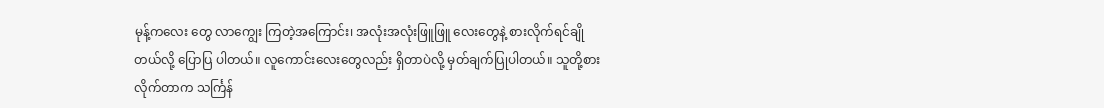မုန့်ကလေး တွေ လာကျွေး ကြတဲ့အကြောင်း၊ အလုံးအလုံးဖြူဖြူ လေးတွေနဲ့ စားလိုက်ရင်ချိုတယ်လို့ ပြောပြ ပါတယ်။ လူကောင်းလေးတွေလည်း ရှိတာပဲလို့ မှတ်ချက်ပြုပါတယ်။ သူတို့စားလိုက်တာက သင်္ကြန်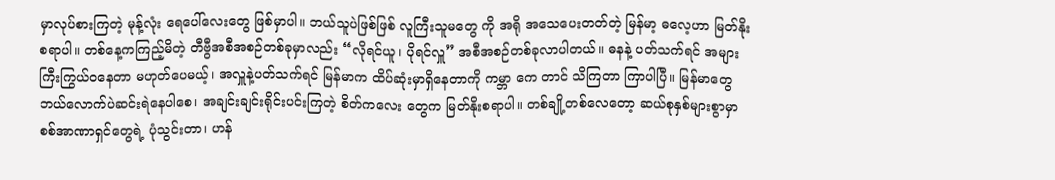မှာလုပ်စားကြတဲ့ မုန့်လုံး ရေပေါ်လေးတွေ ဖြစ်မှာပါ။ ဘယ်သူပဲဖြစ်ဖြစ် လူကြီးသူမတွေ ကို အရို အသေပေးတတ်တဲ့ မြန်မာ့ ဓလေ့ဟာ မြတ်နိုးစရာပါ။ တစ်နေ့ကကြည့်မိတဲ့ တီဗွီအစီအစဉ်တစ်ခုမှာလည်း “လိုရင်ယူ၊ ပိုရင်လှူ” အစီအစဉ်တစ်ခုလာပါတယ်။ ဓနနဲ့ ပတ်သက်ရင် အများကြီးကြွယ်ဝနေတာ မဟုတ်ပေမယ့်၊ အလှူနဲ့ပတ်သက်ရင် မြန်မာက ထိပ်ဆုံးမှာရှိနေတာကို ကမ္ဘာ ကေ တာင် သိကြတာ ကြာပါပြီ။ မြန်မာတွေ ဘယ်လောက်ပဲဆင်းရဲနေပါစေ၊ အချင်းချင်းရိုင်းပင်းကြတဲ့ စိတ်ကလေး တွေက မြတ်နိုးစရာပါ။ တစ်ချို့တစ်လေတော့ ဆယ်စုနှစ်များစွာမှာ စစ်အာဏာရှင်တွေရဲ့ ပုံသွင်းတာ၊ ဟန်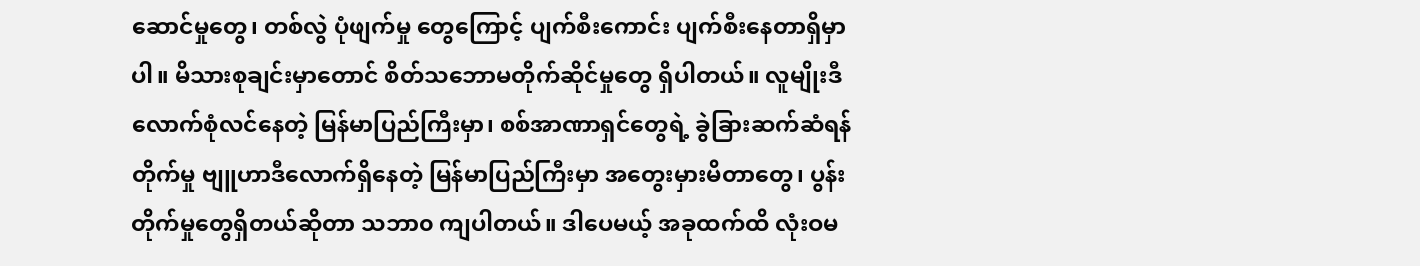ဆောင်မှုတွေ၊ တစ်လွဲ ပုံဖျက်မှု တွေကြောင့် ပျက်စီးကောင်း ပျက်စီးနေတာရှိမှာပါ။ မိသားစုချင်းမှာတောင် စိတ်သဘောမတိုက်ဆိုင်မှုတွေ ရှိပါတယ်။ လူမျိုးဒီလောက်စုံလင်နေတဲ့ မြန်မာပြည်ကြီးမှာ၊ စစ်အာဏာရှင်တွေရဲ့ ခွဲခြားဆက်ဆံရန်တိုက်မှု ဗျူဟာဒီလောက်ရှိနေတဲ့ မြန်မာပြည်ကြီးမှာ အတွေးမှားမိတာတွေ၊ ပွန်းတိုက်မှုတွေရှိတယ်ဆိုတာ သဘာ၀ ကျပါတယ်။ ဒါပေမယ့် အခုထက်ထိ လုံးဝမ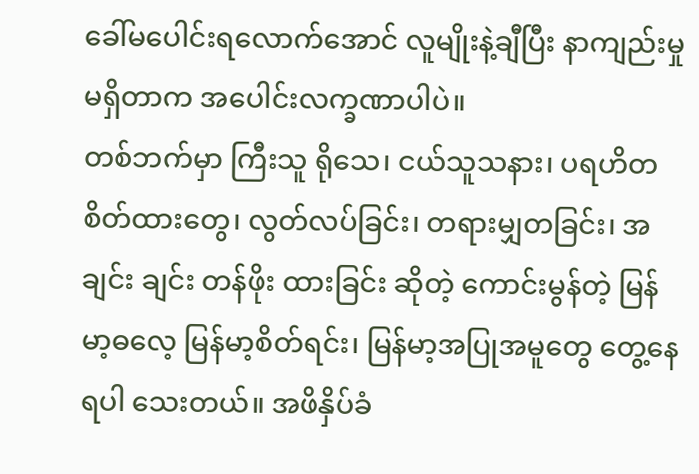ခေါ်မပေါင်းရလောက်အောင် လူမျိုးနဲ့ချီပြီး နာကျည်းမှုမရှိတာက အပေါင်းလက္ခဏာပါပဲ။
တစ်ဘက်မှာ ကြီးသူ ရိုသေ၊ ငယ်သူသနား၊ ပရဟိတ စိတ်ထားတွေ၊ လွတ်လပ်ခြင်း၊ တရားမျှတခြင်း၊ အချင်း ချင်း တန်ဖိုး ထားခြင်း ဆိုတဲ့ ကောင်းမွန်တဲ့ မြန်မာ့ဓလေ့ မြန်မာ့စိတ်ရင်း၊ မြန်မာ့အပြုအမူတွေ တွေ့နေရပါ သေးတယ်။ အဖိနှိပ်ခံ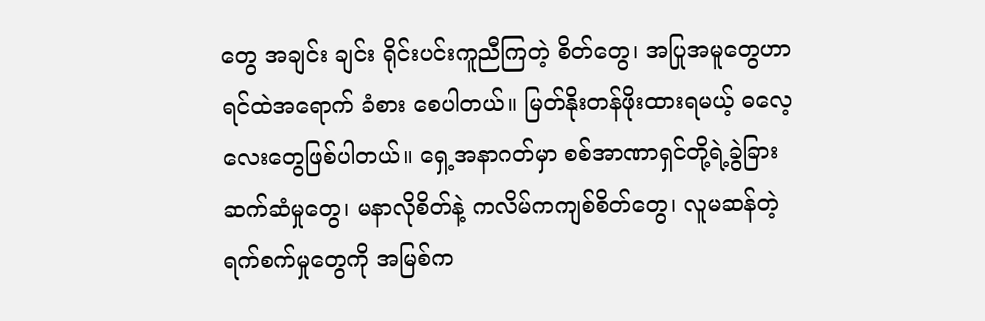တွေ အချင်း ချင်း ရိုင်းပင်းကူညီကြတဲ့ စိတ်တွေ၊ အပြုအမူတွေဟာ ရင်ထဲအရောက် ခံစား စေပါတယ်။ မြတ်နိုးတန်ဖိုးထားရမယ့် ဓလေ့လေးတွေဖြစ်ပါတယ်။ ရှေ့အနာဂတ်မှာ စစ်အာဏာရှင်တို့ရဲ့ခွဲခြားဆက်ဆံမှုတွေ၊ မနာလိုစိတ်နဲ့ ကလိမ်ကကျစ်စိတ်တွေ၊ လူမဆန်တဲ့ရက်စက်မှုတွေကို အမြစ်က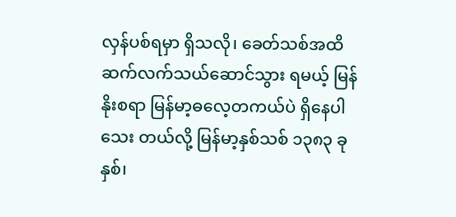လှန်ပစ်ရမှာ ရှိသလို၊ ခေတ်သစ်အထိ ဆက်လက်သယ်ဆောင်သွား ရမယ့် မြန်နိုးစရာ မြန်မာ့ဓလေ့တကယ်ပဲ ရှိနေပါသေး တယ်လို့ မြန်မာ့နှစ်သစ် ၁၃၈၃ ခုနှစ်၊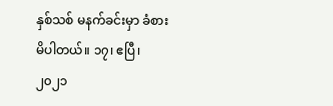နှစ်သစ် မနက်ခင်းမှာ ခံစားမိပါတယ်။ ၁၇၊ ဧပြီ၊ ၂၀၂၁